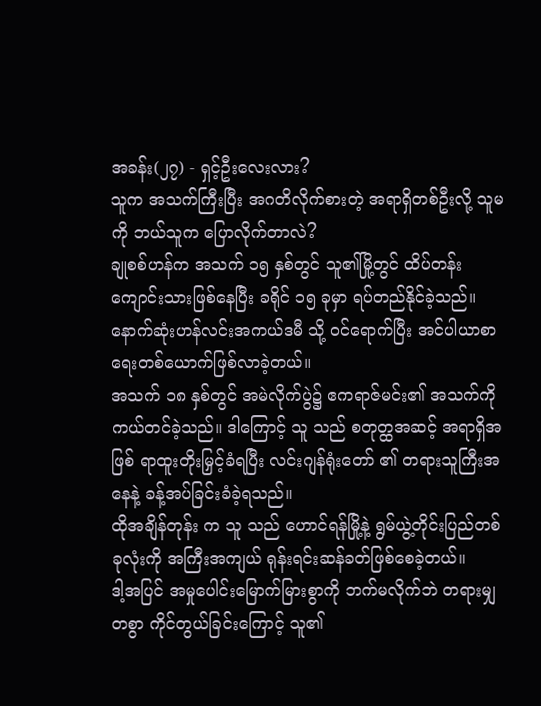အခန်း(၂၇) - ရှင့်ဦးလေးလား?
သူက အသက်ကြီးပြီး အဂတိလိုက်စားတဲ့ အရာရှိတစ်ဦးလို့ သူမကို ဘယ်သူက ပြောလိုက်တာလဲ?
ချုစစ်ဟန်က အသက် ၁၅ နှစ်တွင် သူ၏မြို့တွင် ထိပ်တန်းကျောင်းသားဖြစ်နေပြီး ခရိုင် ၁၅ ခုမှာ ရပ်တည်နိုင်ခဲ့သည်။ နောက်ဆုံးဟန်လင်းအကယ်ဒမီ သို့ ဝင်ရောက်ပြီး အင်ပါယာစာရေးတစ်ယောက်ဖြစ်လာခဲ့တယ်။
အသက် ၁၈ နှစ်တွင် အမဲလိုက်ပွဲ၌ ဧကရာဇ်မင်း၏ အသက်ကို ကယ်တင်ခဲ့သည်။ ဒါကြောင့် သူ သည် စတုတ္ထအဆင့် အရာရှိအဖြစ် ရာထူးတိုးမြှင့်ခံရပြီး လင်းဂျန်ရုံးတော် ၏ တရားသူကြီးအနေနဲ့ ခန့်အပ်ခြင်းခံခဲ့ရသည်။
ထိုအချိန်တုန်း က သူ သည် ဟောင်ရန်မြို့နဲ့ ရွမ်ယွဲ့တိုင်းပြည်တစ်ခုလုံးကို အကြီးအကျယ် ရုန်းရင်းဆန်ခတ်ဖြစ်စေခဲ့တယ်။
ဒါ့အပြင် အမှုပေါင်းမြောက်မြားစွာကို ဘက်မလိုက်ဘဲ တရားမျှတစွာ ကိုင်တွယ်ခြင်းကြောင့် သူ၏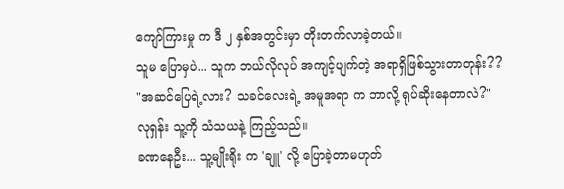ကျော်ကြားမှု က ဒီ ၂ နှစ်အတွင်းမှာ တိုးတက်လာခဲ့တယ်။
သူမ ပြောမှပဲ... သူက ဘယ်လိုလုပ် အကျင့်ပျက်တဲ့ အရာရှိဖြစ်သွားတာတုန်း??
"အဆင်ပြေရဲ့လား? သခင်လေးရဲ့ အမူအရာ က ဘာလို့ ရုပ်ဆိုးနေတာလဲ?"
လုရှန်း သူ့ကို သံသယနဲ့ ကြည့်သည်။
ခဏနေဦး... သူ့မျိုးရိုး က 'ချူ' လို့ ပြောခဲ့တာမဟုတ်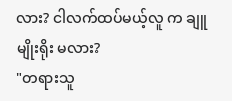လား? ငါလက်ထပ်မယ့်လူ က ချူမျိုးရိုး မလား?
"တရားသူ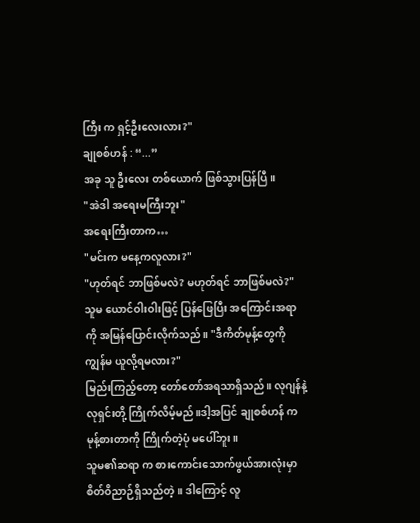ကြီး က ရှင့်ဦးလေးလား?"
ချုစစ်ဟန် : “...”
အခု သူ ဦးလေး တစ်ယောက် ဖြစ်သွားပြန်ပြီ။
"အဲဒါ အရေးမကြီးဘူး"
အရေးကြီးတာက…
"မင်းက မနေ့ကလူလား?"
"ဟုတ်ရင် ဘာဖြစ်မလဲ? မဟုတ်ရင် ဘာဖြစ်မလဲ?"
သူမ ယောင်ဝါးဝါးဖြင့် ပြန်ဖြေပြီး အကြောင်းအရာကို အမြန်ပြောင်းလိုက်သည်။ "ဒီကိတ်မုန့်တွေကို ကျွန်မ ယူလို့ရမလား?"
မြည်းကြည့်တော့ တော်တော်အရသာရှိသည်။ လုဂျန်နဲ့ လုရှင်းတို့ ကြိုက်လိမ့်မည်။ဒါ့အပြင် ချုစစ်ဟန် က မုန့်စားတာကို ကြိုက်တဲ့ပုံ မပေါ်ဘူး။
သူမ၏ဆရာ က စားကောင်းသောက်ဖွယ်အားလုံးမှာ စိတ်ဝိညာဉ်ရှိသည်တဲ့။ ဒါကြောင့် လူ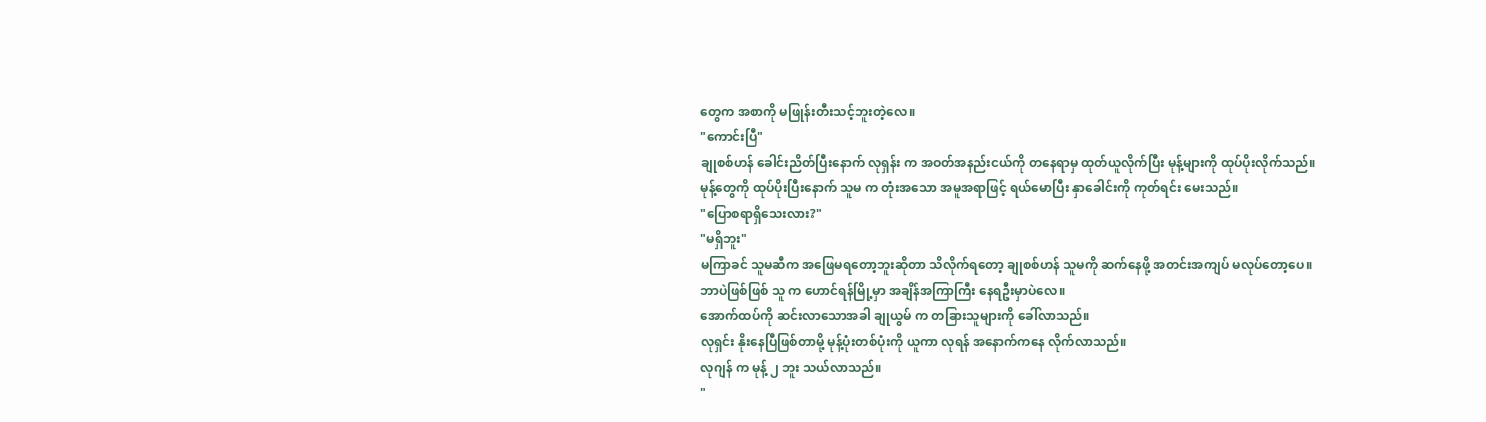တွေက အစာကို မဖြုန်းတီးသင့်ဘူးတဲ့လေ။
"ကောင်းပြီ"
ချုစစ်ဟန် ခေါင်းညိတ်ပြီးနောက် လုရှန်း က အဝတ်အနည်းငယ်ကို တနေရာမှ ထုတ်ယူလိုက်ပြီး မုန့်များကို ထုပ်ပိုးလိုက်သည်။
မုန့်တွေကို ထုပ်ပိုးပြီးနောက် သူမ က တုံးအသော အမူအရာဖြင့် ရယ်မောပြီး နှာခေါင်းကို ကုတ်ရင်း မေးသည်။
"ပြောစရာရှိသေးလား?"
"မရှိဘူး"
မကြာခင် သူမဆီက အဖြေမရတော့ဘူးဆိုတာ သိလိုက်ရတော့ ချုစစ်ဟန် သူမကို ဆက်နေဖို့ အတင်းအကျပ် မလုပ်တော့ပေ။
ဘာပဲဖြစ်ဖြစ် သူ က ဟောင်ရန်မြို့မှာ အချိန်အကြာကြီး နေရဦးမှာပဲလေ။
အောက်ထပ်ကို ဆင်းလာသောအခါ ချုယွမ် က တခြားသူများကို ခေါ်လာသည်။
လုရှင်း နိုးနေပြီဖြစ်တာမို့ မုန့်ပုံးတစ်ပုံးကို ယူကာ လုရန် အနောက်ကနေ လိုက်လာသည်။
လုဂျန် က မုန့် ၂ ဘူး သယ်လာသည်။
"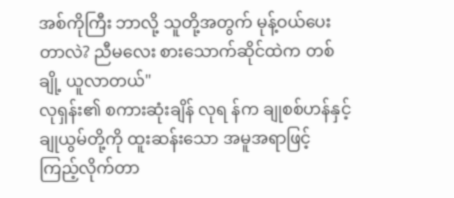အစ်ကိုကြီး ဘာလို့ သူတို့အတွက် မုန့်ဝယ်ပေးတာလဲ? ညီမလေး စားသောက်ဆိုင်ထဲက တစ်ချို့ ယူလာတယ်"
လုရှန်း၏ စကားဆုံးချိန် လုရ န်က ချုစစ်ဟန်နှင့် ချုယွမ်တို့ကို ထူးဆန်းသော အမူအရာဖြင့် ကြည့်လိုက်တာ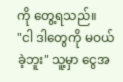ကို တွေ့ရသည်။
"ငါ ဒါတွေကို မဝယ်ခဲ့ဘူး" သူ့မှာ ငွေအ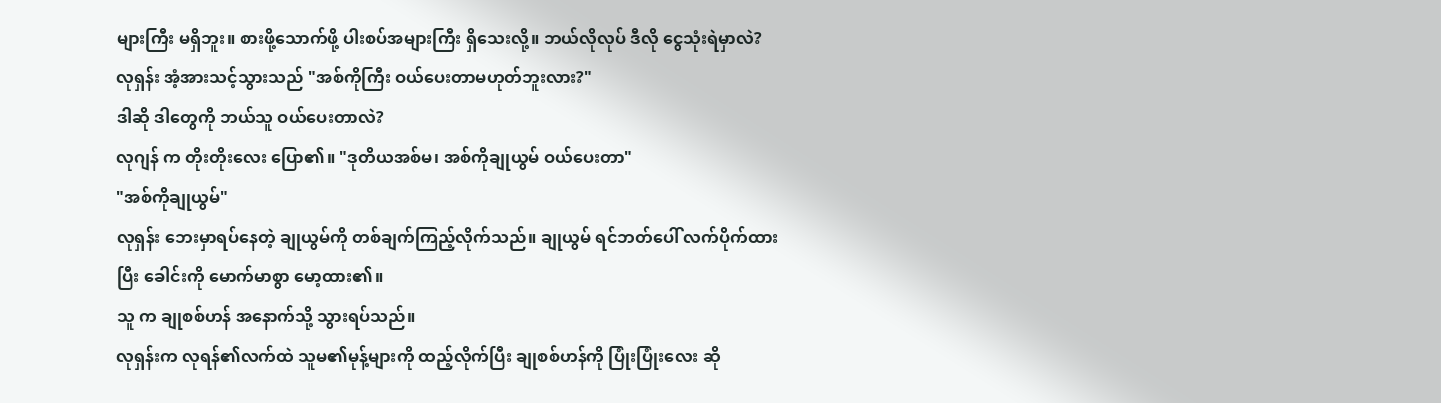များကြီး မရှိဘူး။ စားဖို့သောက်ဖို့ ပါးစပ်အများကြီး ရှိသေးလို့။ ဘယ်လိုလုပ် ဒီလို ငွေသုံးရဲမှာလဲ?
လုရှန်း အံ့အားသင့်သွားသည် "အစ်ကိုကြီး ဝယ်ပေးတာမဟုတ်ဘူးလား?"
ဒါဆို ဒါတွေကို ဘယ်သူ ဝယ်ပေးတာလဲ?
လုဂျန် က တိုးတိုးလေး ပြော၏။ "ဒုတိယအစ်မ၊ အစ်ကိုချုယွမ် ဝယ်ပေးတာ"
"အစ်ကိုချုယွမ်"
လုရှန်း ဘေးမှာရပ်နေတဲ့ ချုယွမ်ကို တစ်ချက်ကြည့်လိုက်သည်။ ချုယွမ် ရင်ဘတ်ပေါ် လက်ပိုက်ထားပြီး ခေါင်းကို မောက်မာစွာ မော့ထား၏။
သူ က ချုစစ်ဟန် အနောက်သို့ သွားရပ်သည်။
လုရှန်းက လုရန်၏လက်ထဲ သူမ၏မုန့်များကို ထည့်လိုက်ပြီး ချုစစ်ဟန်ကို ပြုံးပြုံးလေး ဆို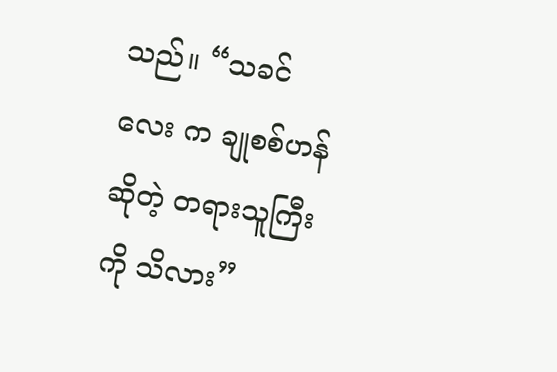သည်။ “သခင်လေး က ချုစစ်ဟန် ဆိုတဲ့ တရားသူကြီးကို သိလား”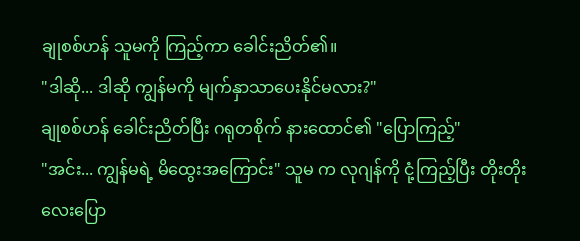ချုစစ်ဟန် သူမကို ကြည့်ကာ ခေါင်းညိတ်၏။
"ဒါဆို... ဒါဆို ကျွန်မကို မျက်နှာသာပေးနိုင်မလား?"
ချုစစ်ဟန် ခေါင်းညိတ်ပြီး ဂရုတစိုက် နားထောင်၏ "ပြောကြည့်"
"အင်း... ကျွန်မရဲ့ မိထွေးအကြောင်း" သူမ က လုဂျန်ကို ငုံ့ကြည့်ပြီး တိုးတိုးလေးပြော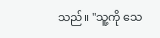သည်။ "သူ့ကို သေ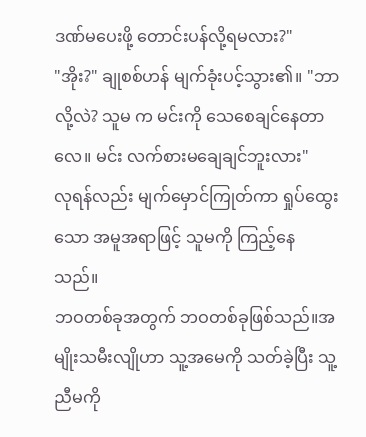ဒဏ်မပေးဖို့ တောင်းပန်လို့ရမလား?"
"အိုး?" ချုစစ်ဟန် မျက်ခုံးပင့်သွား၏။ "ဘာလို့လဲ? သူမ က မင်းကို သေစေချင်နေတာလေ။ မင်း လက်စားမချေချင်ဘူးလား"
လုရန်လည်း မျက်မှောင်ကြုတ်ကာ ရှုပ်ထွေးသော အမူအရာဖြင့် သူမကို ကြည့်နေသည်။
ဘဝတစ်ခုအတွက် ဘဝတစ်ခုဖြစ်သည်။အမျိုးသမီးလျိုဟာ သူ့အမေကို သတ်ခဲ့ပြီး သူ့ညီမကို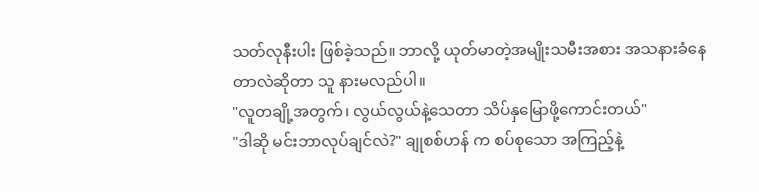သတ်လုနီးပါး ဖြစ်ခဲ့သည်။ ဘာလို့ ယုတ်မာတဲ့အမျိုးသမီးအစား အသနားခံနေတာလဲဆိုတာ သူ နားမလည်ပါ။
"လူတချို့အတွက်၊ လွယ်လွယ်နဲ့သေတာ သိပ်နှမြောဖို့ကောင်းတယ်"
"ဒါဆို မင်းဘာလုပ်ချင်လဲ?" ချုစစ်ဟန် က စပ်စုသော အကြည့်နဲ့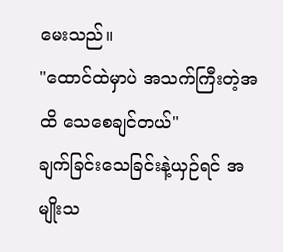မေးသည်။
"ထောင်ထဲမှာပဲ အသက်ကြီးတဲ့အထိ သေစေချင်တယ်"
ချက်ခြင်းသေခြင်းနဲ့ယှဉ်ရင် အမျိုးသ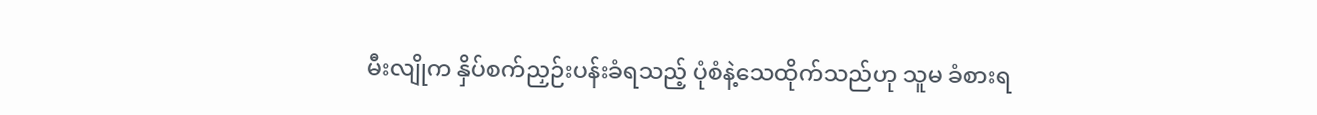မီးလျိုက နှိပ်စက်ညှဉ်းပန်းခံရသည့် ပုံစံနဲ့သေထိုက်သည်ဟု သူမ ခံစားရ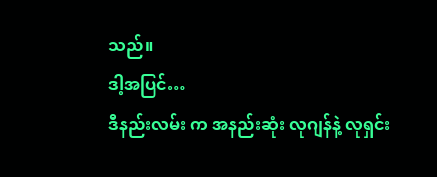သည်။
ဒါ့အပြင်…
ဒီနည်းလမ်း က အနည်းဆုံး လုဂျန်နဲ့ လုရှင်း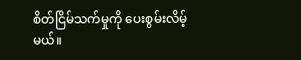စိတ်ငြိမ်သက်မှုကို ပေးစွမ်းလိမ့်မယ်။